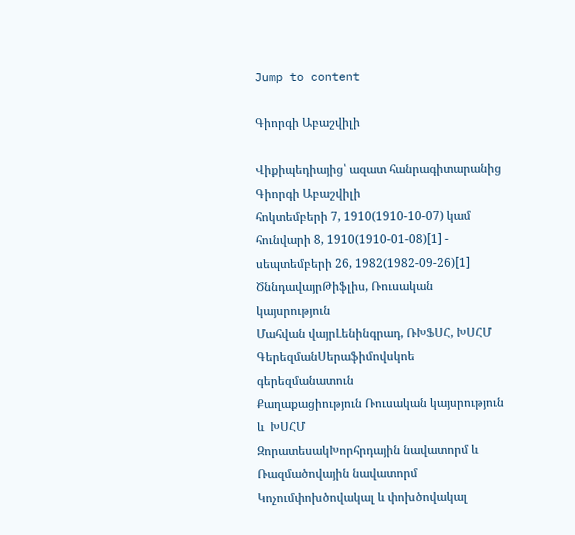Jump to content

Գիորգի Աբաշվիլի

Վիքիպեդիայից՝ ազատ հանրագիտարանից
Գիորգի Աբաշվիլի
հոկտեմբերի 7, 1910(1910-10-07) կամ հունվարի 8, 1910(1910-01-08)[1] - սեպտեմբերի 26, 1982(1982-09-26)[1]
ԾննդավայրԹիֆլիս, Ռուսական կայսրություն
Մահվան վայրԼենինգրադ, ՌԽՖՍՀ, ԽՍՀՄ
ԳերեզմանՍերաֆիմովսկոե գերեզմանատուն
Քաղաքացիություն Ռուսական կայսրություն և  ԽՍՀՄ
ԶորատեսակԽորհրդային նավատորմ և Ռազմածովային նավատորմ
Կոչումփոխծովակալ և փոխծովակալ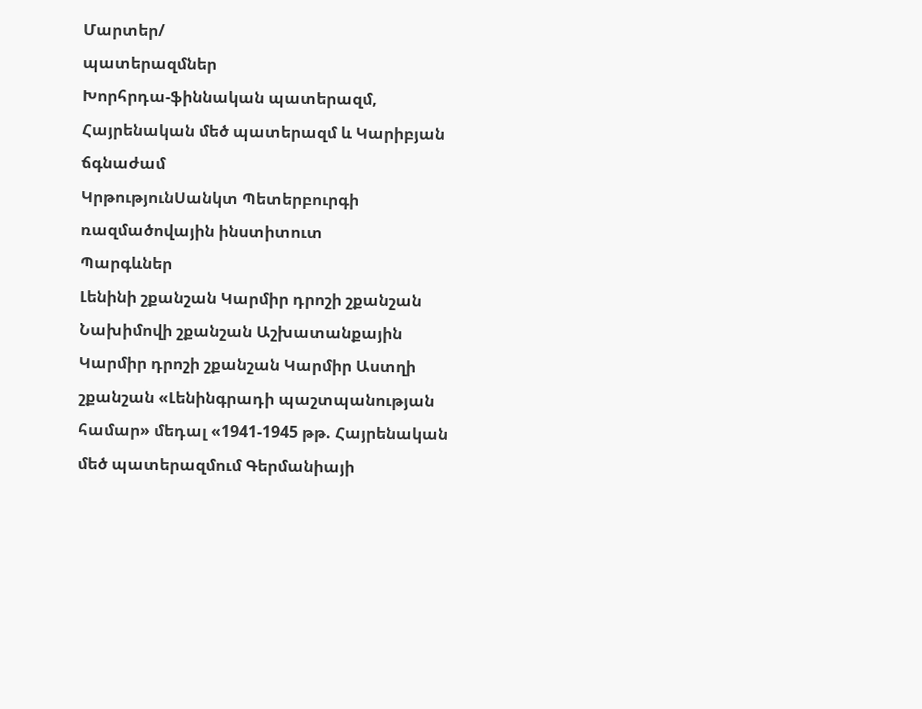Մարտեր/
պատերազմներ
Խորհրդա-ֆիննական պատերազմ, Հայրենական մեծ պատերազմ և Կարիբյան ճգնաժամ
ԿրթությունՍանկտ Պետերբուրգի ռազմածովային ինստիտուտ
Պարգևներ
Լենինի շքանշան Կարմիր դրոշի շքանշան Նախիմովի շքանշան Աշխատանքային Կարմիր դրոշի շքանշան Կարմիր Աստղի շքանշան «Լենինգրադի պաշտպանության համար» մեդալ «1941-1945 թթ. Հայրենական մեծ պատերազմում Գերմանիայի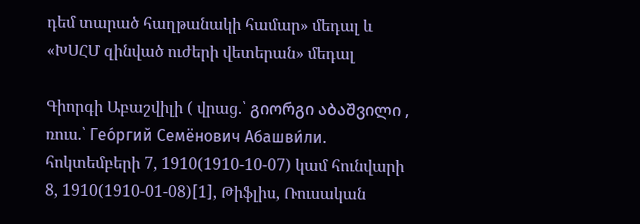դեմ տարած հաղթանակի համար» մեդալ և «ԽՍՀՄ զինված ուժերի վետերան» մեդալ

Գիորգի Աբաշվիլի ( վրաց.՝ გიორგი აბაშვილი , ռուս.՝ Гео́ргий Семёнович Абашви́ли. հոկտեմբերի 7, 1910(1910-10-07) կամ հունվարի 8, 1910(1910-01-08)[1], Թիֆլիս, Ռուսական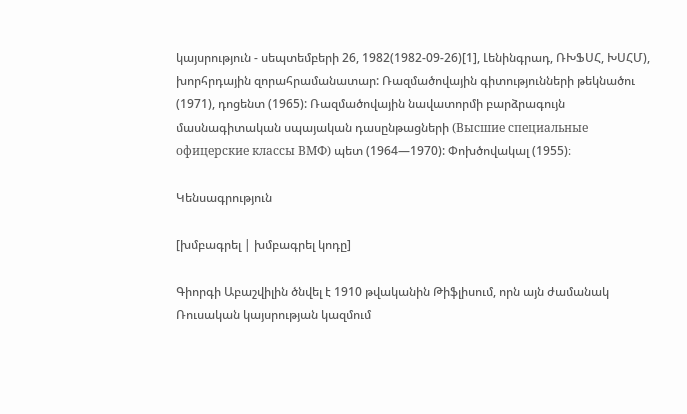կայսրություն - սեպտեմբերի 26, 1982(1982-09-26)[1], Լենինգրադ, ՌԽՖՍՀ, ԽՍՀՄ), խորհրդային զորահրամանատար: Ռազմածովային գիտությունների թեկնածու (1971), դոցենտ (1965): Ռազմածովային նավատորմի բարձրագույն մասնագիտական սպայական դասընթացների (Высшие специальные офицерские классы ВМФ) պետ (1964—1970): Փոխծովակալ (1955)։

Կենսագրություն

[խմբագրել | խմբագրել կոդը]

Գիորգի Աբաշվիլին ծնվել է 1910 թվականին Թիֆլիսում, որն այն ժամանակ Ռուսական կայսրության կազմում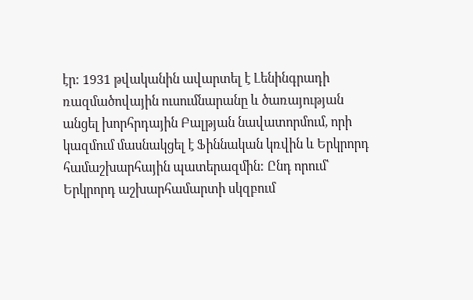էր: 1931 թվականին ավարտել է Լենինգրադի ռազմածովային ուսումնարանը և ծառայության անցել խորհրդային Բալթյան նավատորմում, որի կազմում մասնակցել է Ֆիննական կռվին և Երկրորդ համաշխարհային պատերազմին: Ընդ որում՝ Երկրորդ աշխարհամարտի սկզբում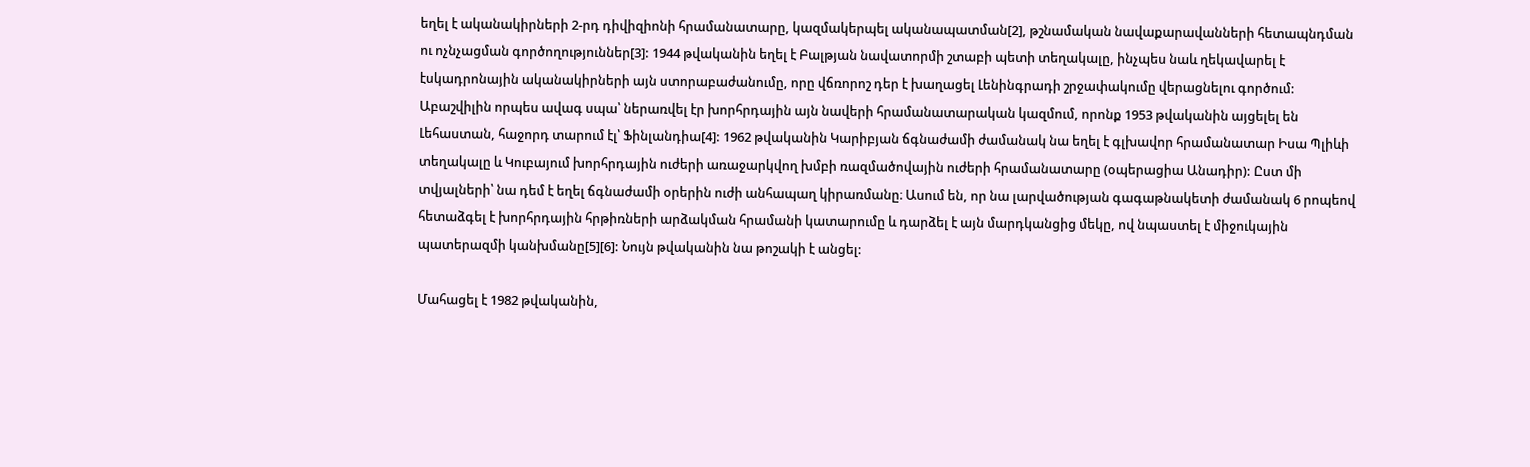եղել է ականակիրների 2-րդ դիվիզիոնի հրամանատարը, կազմակերպել ականապատման[2], թշնամական նավաքարավանների հետապնդման ու ոչնչացման գործողություններ[3]: 1944 թվականին եղել է Բալթյան նավատորմի շտաբի պետի տեղակալը, ինչպես նաև ղեկավարել է էսկադրոնային ականակիրների այն ստորաբաժանումը, որը վճռորոշ դեր է խաղացել Լենինգրադի շրջափակումը վերացնելու գործում: Աբաշվիլին որպես ավագ սպա՝ ներառվել էր խորհրդային այն նավերի հրամանատարական կազմում, որոնք 1953 թվականին այցելել են Լեհաստան, հաջորդ տարում էլ՝ Ֆինլանդիա[4]: 1962 թվականին Կարիբյան ճգնաժամի ժամանակ նա եղել է գլխավոր հրամանատար Իսա Պլիևի տեղակալը և Կուբայում խորհրդային ուժերի առաջարկվող խմբի ռազմածովային ուժերի հրամանատարը (օպերացիա Անադիր): Ըստ մի տվյալների՝ նա դեմ է եղել ճգնաժամի օրերին ուժի անհապաղ կիրառմանը։ Ասում են, որ նա լարվածության գագաթնակետի ժամանակ 6 րոպեով հետաձգել է խորհրդային հրթիռների արձակման հրամանի կատարումը և դարձել է այն մարդկանցից մեկը, ով նպաստել է միջուկային պատերազմի կանխմանը[5][6]: Նույն թվականին նա թոշակի է անցել:

Մահացել է 1982 թվականին,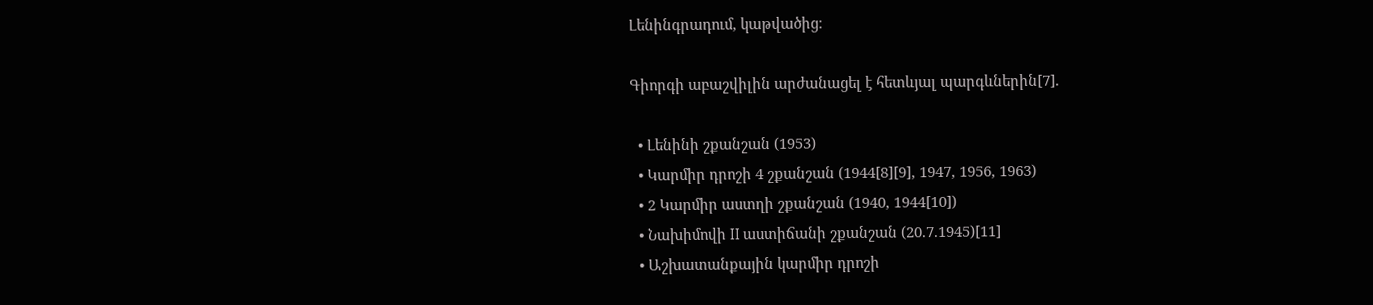Լենինգրադում, կաթվածից։

Գիորգի աբաշվիլին արժանացել է հետևյալ պարգևներին[7].

  • Լենինի շքանշան (1953)
  • Կարմիր դրոշի 4 շքանշան (1944[8][9], 1947, 1956, 1963)
  • 2 Կարմիր աստղի շքանշան (1940, 1944[10])
  • Նախիմովի II աստիճանի շքանշան (20.7.1945)[11]
  • Աշխատանքային կարմիր դրոշի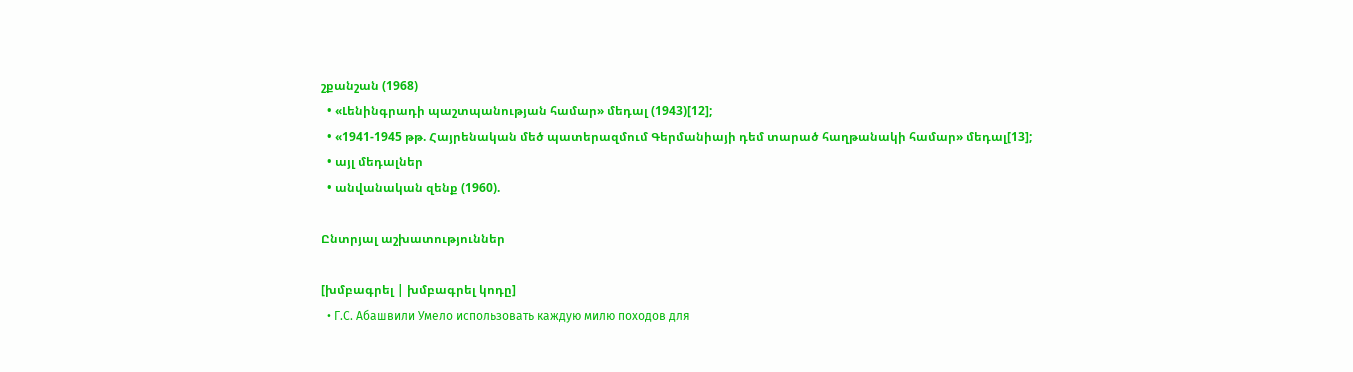շքանշան (1968)
  • «Լենինգրադի պաշտպանության համար» մեդալ (1943)[12];
  • «1941-1945 թթ. Հայրենական մեծ պատերազմում Գերմանիայի դեմ տարած հաղթանակի համար» մեդալ[13];
  • այլ մեդալներ
  • անվանական զենք (1960).

Ընտրյալ աշխատություններ

[խմբագրել | խմբագրել կոդը]
  • Г.С. Абашвили Умело использовать каждую милю походов для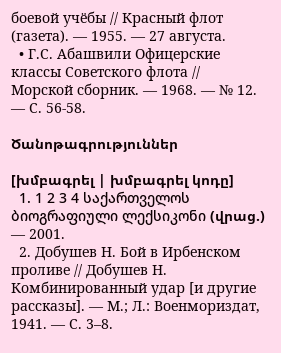боевой учёбы // Красный флот (газета). — 1955. — 27 августа.
  • Г.С. Абашвили Офицерские классы Советского флота // Морской сборник. — 1968. — № 12. — С. 56-58.

Ծանոթագրություններ

[խմբագրել | խմբագրել կոդը]
  1. 1 2 3 4 საქართველოს ბიოგრაფიული ლექსიკონი (վրաց.) — 2001.
  2. Добушев Н. Бой в Ирбенском проливе // Добушев Н. Комбинированный удар [и другие рассказы]. — М.; Л.: Военмориздат, 1941. — С. 3–8.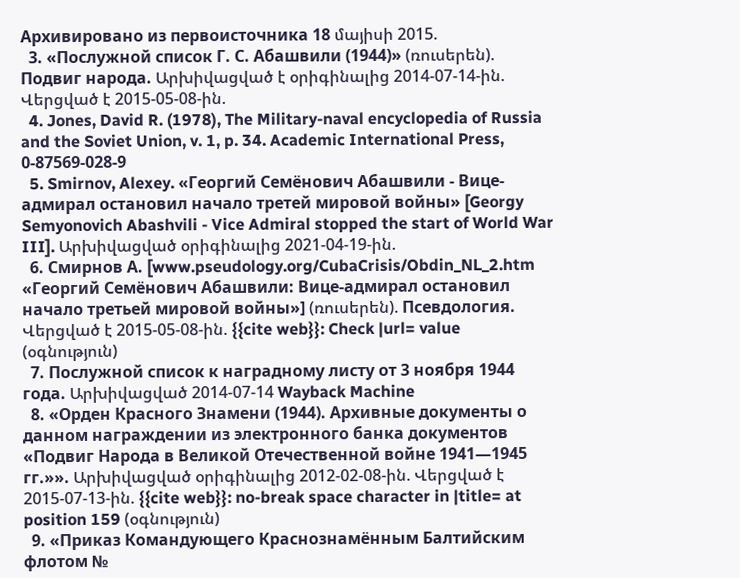Архивировано из первоисточника 18 մայիսի 2015.
  3. «Послужной список Г. С. Абашвили (1944)» (ռուսերեն). Подвиг народа. Արխիվացված է օրիգինալից 2014-07-14-ին. Վերցված է 2015-05-08-ին.
  4. Jones, David R. (1978), The Military-naval encyclopedia of Russia and the Soviet Union, v. 1, p. 34. Academic International Press, 0-87569-028-9
  5. Smirnov, Alexey. «Георгий Семёнович Абашвили - Вице-адмирал остановил начало третей мировой войны» [Georgy Semyonovich Abashvili - Vice Admiral stopped the start of World War III]. Արխիվացված օրիգինալից 2021-04-19-ին.
  6. Смирнов А. [www.pseudology.org/CubaCrisis/Obdin_NL_2.htm «Георгий Семёнович Абашвили: Вице-адмирал остановил начало третьей мировой войны»] (ռուսերեն). Псевдология. Վերցված է 2015-05-08-ին. {{cite web}}: Check |url= value (օգնություն)
  7. Послужной список к наградному листу от 3 ноября 1944 года. Արխիվացված 2014-07-14 Wayback Machine
  8. «Орден Красного Знамени (1944). Архивные документы о данном награждении из электронного банка документов «Подвиг Народа в Великой Отечественной войне 1941—1945 гг.»». Արխիվացված օրիգինալից 2012-02-08-ին. Վերցված է 2015-07-13-ին. {{cite web}}: no-break space character in |title= at position 159 (օգնություն)
  9. «Приказ Командующего Краснознамённым Балтийским флотом №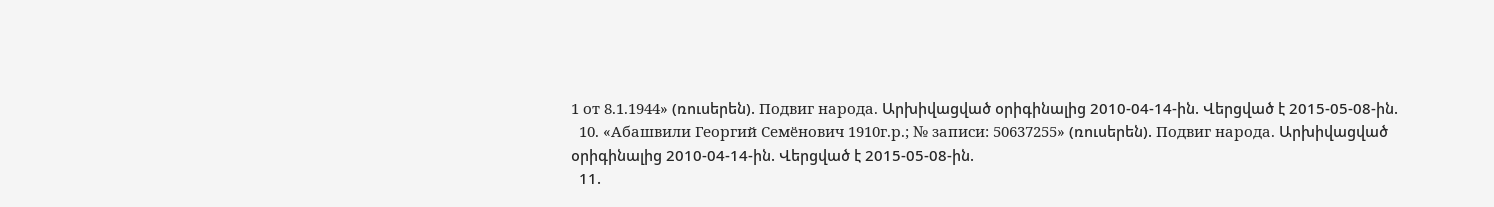1 от 8.1.1944» (ռուսերեն). Подвиг народа. Արխիվացված օրիգինալից 2010-04-14-ին. Վերցված է 2015-05-08-ին.
  10. «Абашвили Георгий Семёнович 1910г.р.; № записи: 50637255» (ռուսերեն). Подвиг народа. Արխիվացված օրիգինալից 2010-04-14-ին. Վերցված է 2015-05-08-ին.
  11.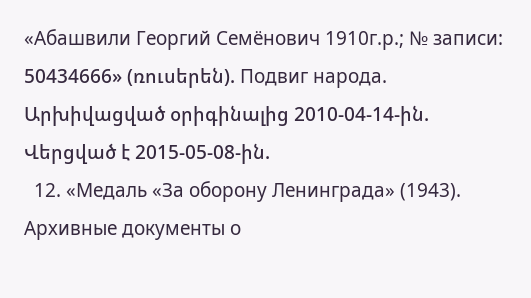«Абашвили Георгий Семёнович 1910г.р.; № записи: 50434666» (ռուսերեն). Подвиг народа. Արխիվացված օրիգինալից 2010-04-14-ին. Վերցված է 2015-05-08-ին.
  12. «Медаль «За оборону Ленинграда» (1943). Архивные документы о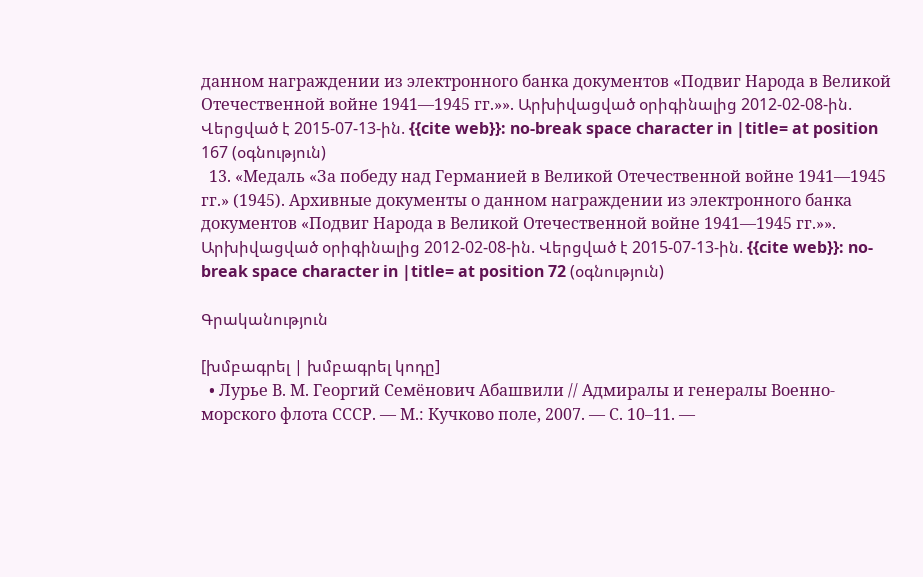данном награждении из электронного банка документов «Подвиг Народа в Великой Отечественной войне 1941—1945 гг.»». Արխիվացված օրիգինալից 2012-02-08-ին. Վերցված է 2015-07-13-ին. {{cite web}}: no-break space character in |title= at position 167 (օգնություն)
  13. «Медаль «За победу над Германией в Великой Отечественной войне 1941—1945 гг.» (1945). Архивные документы о данном награждении из электронного банка документов «Подвиг Народа в Великой Отечественной войне 1941—1945 гг.»». Արխիվացված օրիգինալից 2012-02-08-ին. Վերցված է 2015-07-13-ին. {{cite web}}: no-break space character in |title= at position 72 (օգնություն)

Գրականություն

[խմբագրել | խմբագրել կոդը]
  • Лурье В. М. Георгий Семёнович Абашвили // Адмиралы и генералы Военно-морского флота СССР. — М.: Кучково поле, 2007. — С. 10–11. —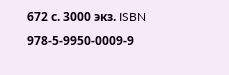672 с. 3000 экз. ISBN 978-5-9950-0009-9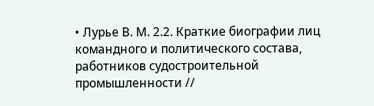• Лурье В. М. 2.2. Краткие биографии лиц командного и политического состава, работников судостроительной промышленности //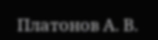Платонов А. В.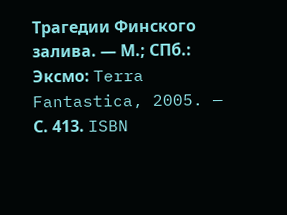Трагедии Финского залива. — М.; СПб.: Эксмо: Terra Fantastica, 2005. — С. 413. ISBN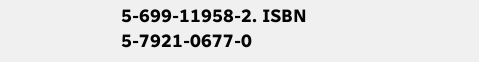5-699-11958-2. ISBN 5-7921-0677-0